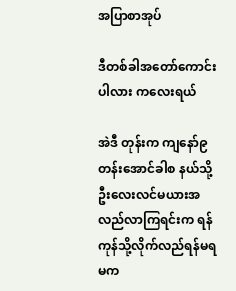အပြာစာအုပ်

ဒီတစ်ခါအတော်ကောင်းပါလား ကလေးရယ်

အဲဒီ တုန်းက ကျနော်၉တန်းအောင်ခါစ နယ်သို့ ဦးလေးလင်မယားအလည်လာကြရင်းက ရန်ကုန်သို့လိုက်လည်ရန်မရမက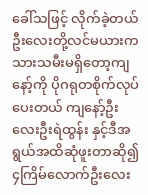ခေါ်သဖြင့် လိုက်ခဲ့တယ် ဦးလေးတို့လင်မယားကသားသမီးမရှိတော့ကျနော့်ကို ပိုဂရုတစိုက်လုပ်ပေးတယ် ကျနော့်ဦးလေးဦးရဲထွန်း နှင့်ဒီအရွယ်အထိဆုံဖူးတာဆို၍ ၄ကြိမ်လောက်ဦးလေး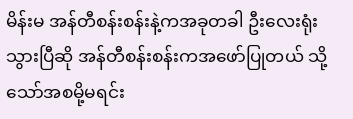မိန်းမ အန်တီစန်းစန်းနဲ့ကအခုတခါ ဦးလေးရုံးသွားပြီဆို အန်တီစန်းစန်းကအဖော်ပြုတယ် သို့သော်အစမို့မရင်း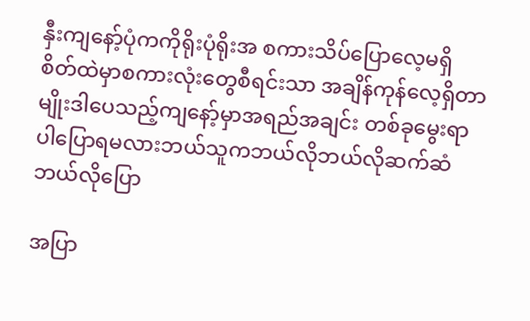နှီးကျနော့်ပုံကကိုရိုးပုံရိုးအ စကားသိပ်ပြောလေ့မရှိ စိတ်ထဲမှာစကားလုံးတွေစီရင်းသာ အချိန်ကုန်လေ့ရှိတာမျိုးဒါပေသည့်ကျနော့်မှာအရည်အချင်း တစ်ခုမွေးရာပါပြောရမလားဘယ်သူကဘယ်လိုဘယ်လိုဆက်ဆံဘယ်လိုပြော

အပြာ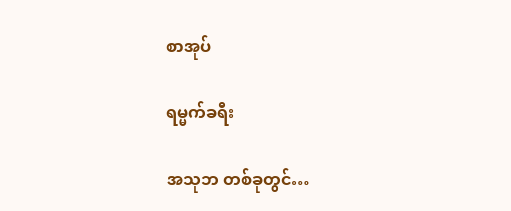စာအုပ်

ရမ္မက်ခရီး

အသုဘ တစ်ခုတွင်…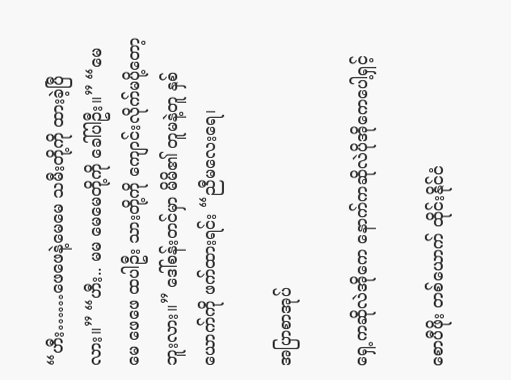“ဟီး……ဖေဖေနဲ့မေမေ သမီးတို့ကို ထားခဲ့ပြီလား။” “ဟီး.. မမ မေမေတို့ကို ခေါ်ပါဦး။” “မေမေ ဖေဖေ ထပါဦး သားတို့ကို ကျောင်းလိုက်မပို့တော့ဘူးလား။” ဒေါ်စန်းတင်မှာ မိမိ၏ တူမနဲ့တူ နှစ်ယောက်ကို ဖက်ထားရင်း “ညီမလေးရေ၊

အပြာစာအုပ်

ရှေ့ကဆိုလဲအိုကေ နောက်ကဆိုလဲပိုအိုကေပေါ့ရှင့်

စောပီဖိုး တစ်ယောက် ထိုင်းနိုင်ငံ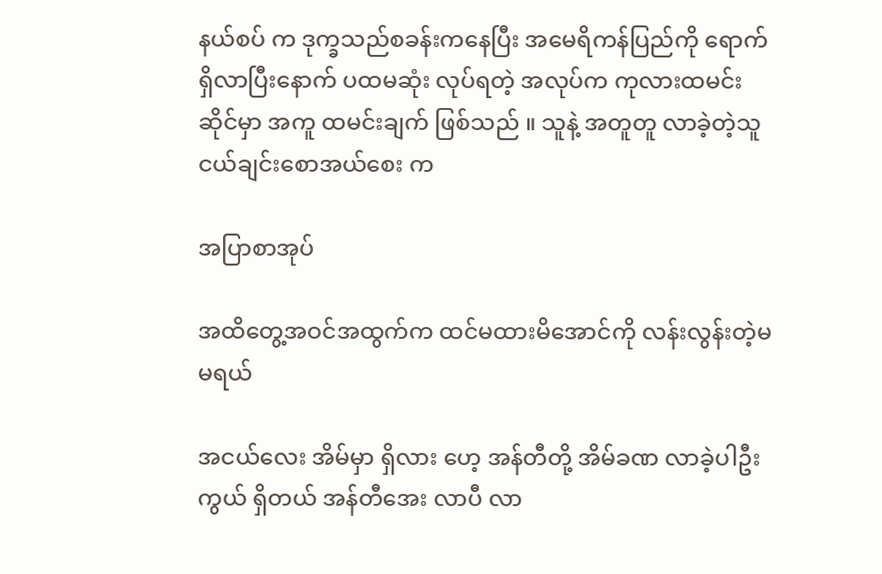နယ်စပ် က ဒုက္ခသည်စခန်းကနေပြီး အမေရိကန်ပြည်ကို ရောက်ရှိလာပြီးနောက် ပထမဆုံး လုပ်ရတဲ့ အလုပ်က ကုလားထမင်းဆိုင်မှာ အကူ ထမင်းချက် ဖြစ်သည် ။ သူနဲ့ အတူတူ လာခဲ့တဲ့သူငယ်ချင်းစောအယ်စေး က

အပြာစာအုပ်

အထိတွေ့အဝင်အထွက်က ထင်မထားမိအောင်ကို လန်းလွန်းတဲ့မမရယ်

အငယ်လေး အိမ်မှာ ရှိလား ဟေ့ အန်တီတို့ အိမ်ခဏ လာခဲ့ပါဦးကွယ် ရှိတယ် အန်တီအေး လာပီ လာ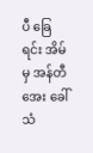ပီ ခြေရင်း အိမ်မှ အန်တီအေး ခေါ်သံ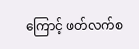ကြောင့် ဖတ်လက်စ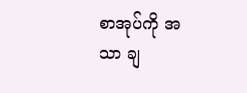စာအုပ်ကို အသာ ချ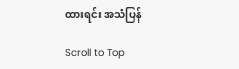ထားရင်း အသံပြန်

Scroll to Top